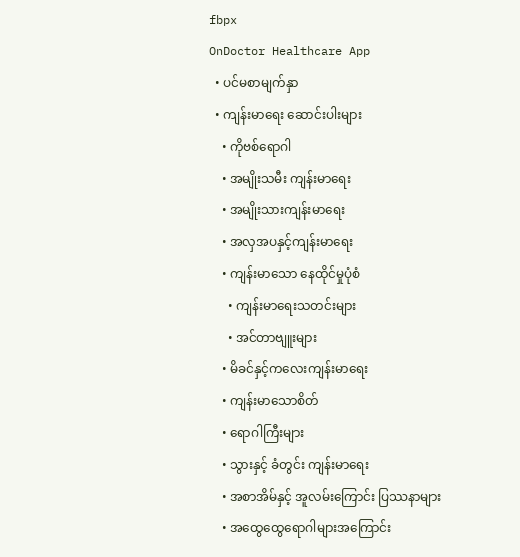fbpx
OnDoctor Healthcare App
  • ပင်မစာမျက်နှာ
  • ကျန်းမာရေး ဆောင်းပါးများ
    • ကိုဗစ်ရောဂါ
    • အမျိုးသမီး ကျန်းမာရေး
    • အမျိုးသားကျန်းမာရေး
    • အလှအပနှင့်ကျန်းမာရေး
    • ကျန်းမာသော နေထိုင်မှုပုံစံ
      • ကျန်းမာရေးသတင်းများ
      • အင်တာဗျူးများ
    • မိခင်နှင့်ကလေးကျန်းမာရေး
    • ကျန်းမာသောစိတ်
    • ရောဂါကြီးများ
    • သွားနှင့် ခံတွင်း ကျန်းမာရေး
    • အစာအိမ်နှင့် အူလမ်းကြောင်း ပြဿနာများ
    • အထွေထွေရောဂါများအကြောင်း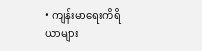• ကျန်းမာရေးကိရိယာများ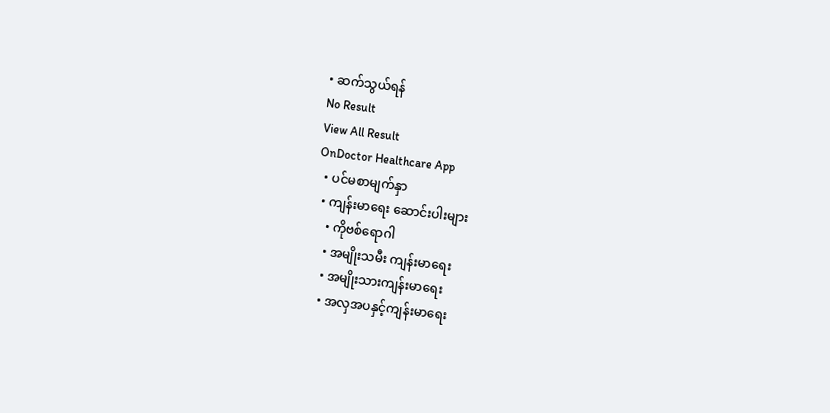• ဆက်သွယ်ရန်
No Result
View All Result
OnDoctor Healthcare App
  • ပင်မစာမျက်နှာ
  • ကျန်းမာရေး ဆောင်းပါးများ
    • ကိုဗစ်ရောဂါ
    • အမျိုးသမီး ကျန်းမာရေး
    • အမျိုးသားကျန်းမာရေး
    • အလှအပနှင့်ကျန်းမာရေး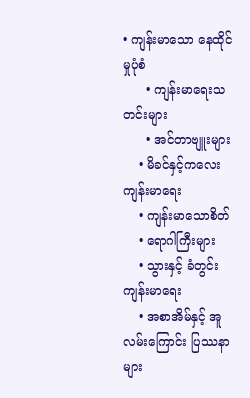• ကျန်းမာသော နေထိုင်မှုပုံစံ
      • ကျန်းမာရေးသတင်းများ
      • အင်တာဗျူးများ
    • မိခင်နှင့်ကလေးကျန်းမာရေး
    • ကျန်းမာသောစိတ်
    • ရောဂါကြီးများ
    • သွားနှင့် ခံတွင်း ကျန်းမာရေး
    • အစာအိမ်နှင့် အူလမ်းကြောင်း ပြဿနာများ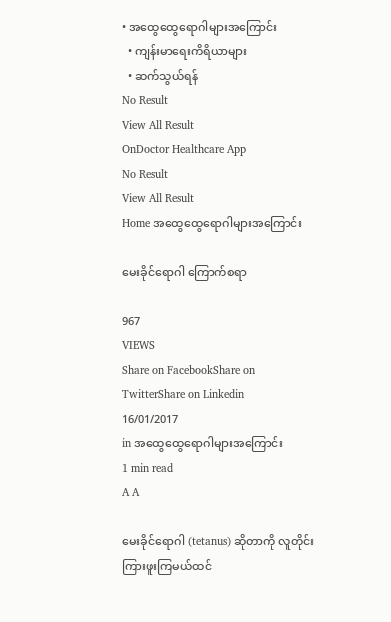• အထွေထွေရောဂါများအကြောင်း
  • ကျန်းမာရေးကိရိယာများ
  • ဆက်သွယ်ရန်
No Result
View All Result
OnDoctor Healthcare App
No Result
View All Result
Home အထွေထွေရောဂါများအကြောင်း

မေးခိုင်ရောဂါ ကြောက်စရာ

967
VIEWS
Share on FacebookShare on TwitterShare on Linkedin
16/01/2017
in အထွေထွေရောဂါများအကြောင်း
1 min read
A A

မေးခိုင်ရောဂါ (tetanus) ဆိုတာကို လူတိုင်းကြားဖူးကြမယ်ထင်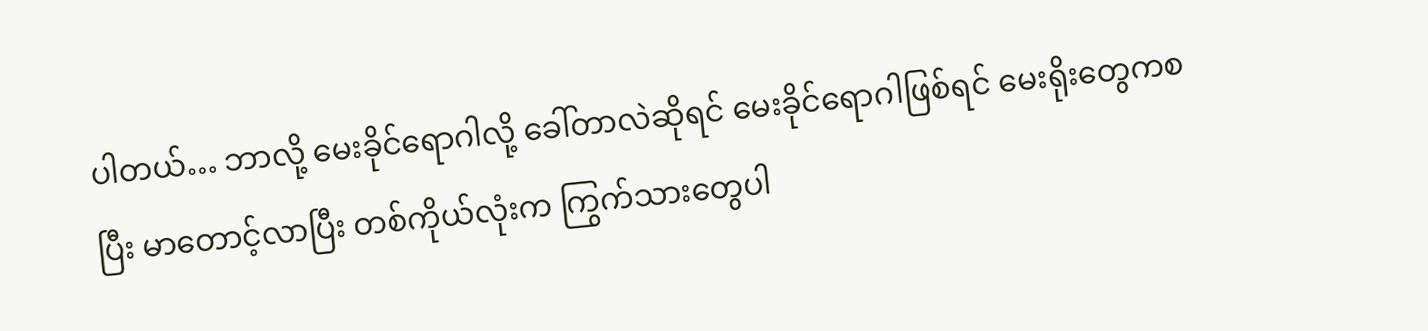ပါတယ်… ဘာလို့ မေးခိုင်ရောဂါလို့ ခေါ်တာလဲဆိုရင် မေးခိုင်ရောဂါဖြစ်ရင် မေးရိုးတွေကစပြီး မာတောင့်လာပြီး တစ်ကိုယ်လုံးက ကြွက်သားတွေပါ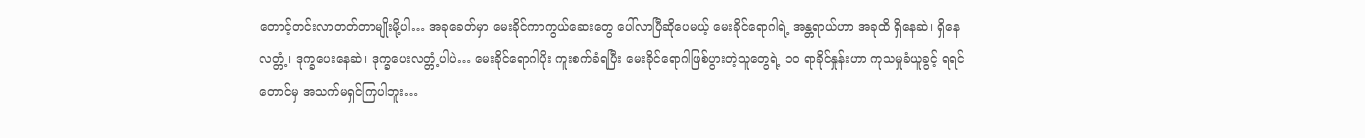တောင့်တင်းလာတတ်တာမျိုးမို့ပါ… အခုခေတ်မှာ မေးခိုင်ကာကွယ်ဆေးတွေ ပေါ်လာပြီဆိုပေမယ့် မေးခိုင်ရောဂါရဲ့ အန္တရာယ်ဟာ အခုထိ ရှိနေဆဲ၊ ရှိနေလတ္တံ့၊ ဒုက္ခပေးနေဆဲ၊ ဒုက္ခပေးလတ္တံ့ပါပဲ… မေးခိုင်ရောဂါပိုး ကူးစက်ခံရပြီး မေးခိုင်ရောဂါဖြစ်ပွားတဲ့သူတွေရဲ့ ၁၀ ရာခိုင်နှုန်းဟာ ကုသမှုခံယူခွင့် ရရင်တောင်မှ အသက်မရှင်ကြပါဘူး…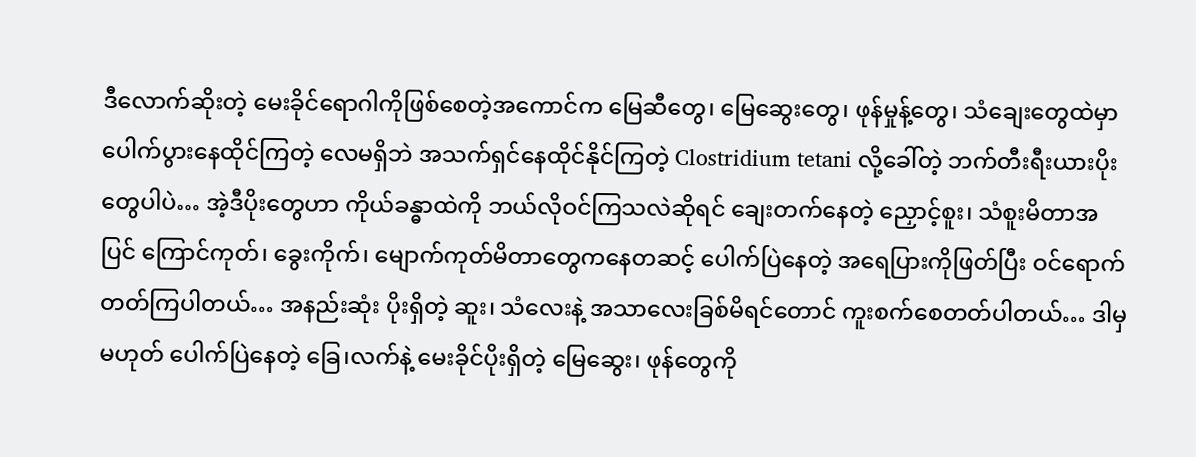ဒီလောက်ဆိုးတဲ့ မေးခိုင်ရောဂါကိုဖြစ်စေတဲ့အကောင်က မြေဆီတွေ၊ မြေဆွေးတွေ၊ ဖုန်မှုန့်တွေ၊ သံချေးတွေထဲမှာ ပေါက်ပွားနေထိုင်ကြတဲ့ လေမရှိဘဲ အသက်ရှင်နေထိုင်နိုင်ကြတဲ့ Clostridium tetani လို့ခေါ်တဲ့ ဘက်တီးရီးယားပိုးတွေပါပဲ… အဲ့ဒီပိုးတွေဟာ ကိုယ်ခန္ဓာထဲကို ဘယ်လိုဝင်ကြသလဲဆိုရင် ချေးတက်နေတဲ့ ညှောင့်စူး၊ သံစူးမိတာအပြင် ကြောင်ကုတ်၊ ခွေးကိုက်၊ မျောက်ကုတ်မိတာတွေကနေတဆင့် ပေါက်ပြဲနေတဲ့ အရေပြားကိုဖြတ်ပြီး ဝင်ရောက်တတ်ကြပါတယ်… အနည်းဆုံး ပိုးရှိတဲ့ ဆူး၊ သံလေးနဲ့ အသာလေးခြစ်မိရင်တောင် ကူးစက်စေတတ်ပါတယ်… ဒါမှမဟုတ် ပေါက်ပြဲနေတဲ့ ခြေ၊လက်နဲ့ မေးခိုင်ပိုးရှိတဲ့ မြေဆွေး၊ ဖုန်တွေကို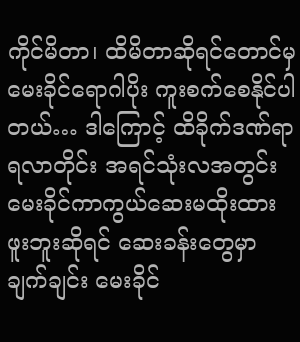ကိုင်မိတာ၊ ထိမိတာဆိုရင်တောင်မှ မေးခိုင်ရောဂါပိုး ကူးစက်စေနိုင်ပါတယ်… ဒါကြောင့် ထိခိုက်ဒဏ်ရာရလာတိုင်း အရင်သုံးလအတွင်း မေးခိုင်ကာကွယ်ဆေးမထိုးထားဖူးဘူးဆိုရင် ဆေးခန်းတွေမှာ ချက်ချင်း မေးခိုင်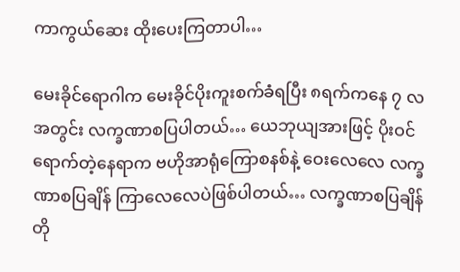ကာကွယ်ဆေး ထိုးပေးကြတာပါ…

မေးခိုင်ရောဂါက မေးခိုင်ပိုးကူးစက်ခံရပြီး ၈ရက်ကနေ ၇ လအတွင်း လက္ခဏာစပြပါတယ်… ယေဘုယျအားဖြင့် ပိုးဝင်ရောက်တဲ့နေရာက ဗဟိုအာရုံကြောစနစ်နဲ့ ဝေးလေလေ လက္ခဏာစပြချိန် ကြာလေလေပဲဖြစ်ပါတယ်… လက္ခဏာစပြချိန် တို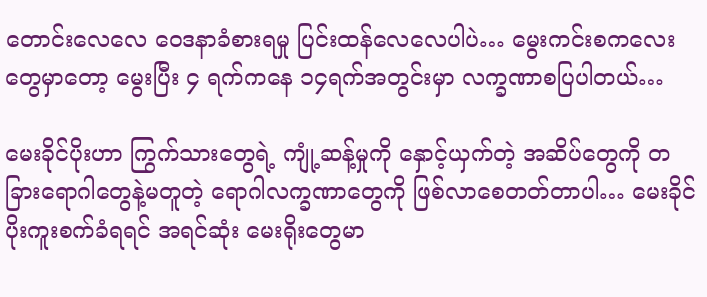တောင်းလေလေ ဝေဒနာခံစားရမှု ပြင်းထန်လေလေပါပဲ… မွေးကင်းစကလေးတွေမှာတော့ မွေးပြီး ၄ ရက်ကနေ ၁၄ရက်အတွင်းမှာ လက္ခဏာစပြပါတယ်…

မေးခိုင်ပိုးဟာ ကြွက်သားတွေရဲ့ ကျုံ့ဆန့်မှုကို နှောင့်ယှက်တဲ့ အဆိပ်တွေကို တခြားရောဂါတွေနဲ့မတူတဲ့ ရောဂါလက္ခဏာတွေကို ဖြစ်လာစေတတ်တာပါ… မေးခိုင်ပိုးကူးစက်ခံရရင် အရင်ဆုံး မေးရိုးတွေမာ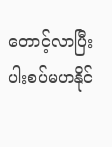တောင့်လာပြီး ပါးစပ်မဟနိုင်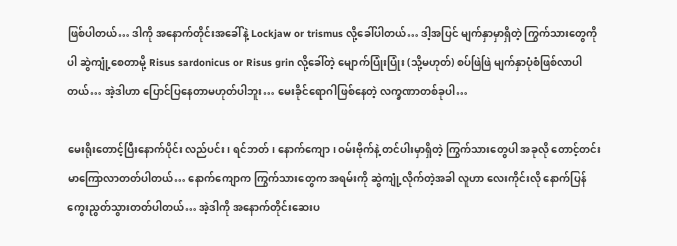ဖြစ်ပါတယ်… ဒါကို အနောက်တိုင်းအခေါ်နဲ့ Lockjaw or trismus လို့ခေါ်ပါတယ်… ဒါ့အပြင် မျက်နှာမှာရှိတဲ့ ကြွက်သားတွေကိုပါ ဆွဲကျုံ့စေတာမို့ Risus sardonicus or Risus grin လို့ခေါ်တဲ့ မျောက်ပြုံးပြုံး (သို့မဟုတ်) စပ်ဖြဲဖြဲ မျက်နှာပုံစံဖြစ်လာပါတယ်… အဲ့ဒါဟာ ပြောင်ပြနေတာမဟုတ်ပါဘူး… မေးခိုင်ရောဂါဖြစ်နေတဲ့ လက္ခဏာတစ်ခုပါ…

မေးရိုးတောင့်ပြီးနောက်ပိုင်း လည်ပင်း၊ ရင်ဘတ်၊ နောက်ကျော၊ ဝမ်းဗိုက်နဲ့ တင်ပါးမှာရှိတဲ့ ကြွက်သားတွေပါ အခုလို တောင့်တင်းမာကြောလာတတ်ပါတယ်… နောက်ကျောက ကြွက်သားတွေက အရမ်းကို ဆွဲကျုံ့လိုက်တဲ့အခါ လူဟာ လေးကိုင်းလို နောက်ပြန်ကွေးညွတ်သွားတတ်ပါတယ်… အဲ့ဒါကို အနောက်တိုင်းဆေးပ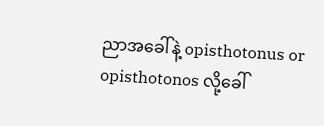ညာအခေါ်နဲ့ opisthotonus or opisthotonos လို့ခေါ်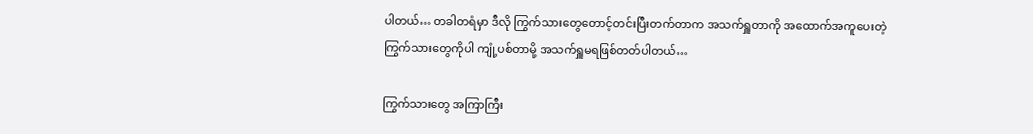ပါတယ်… တခါတရံမှာ ဒီလို ကြွက်သားတွေတောင့်တင်းပြီးတက်တာက အသက်ရှူတာကို အထောက်အကူပေးတဲ့ ကြွက်သားတွေကိုပါ ကျုံ့ပစ်တာမို့ အသက်ရှူမရဖြစ်တတ်ပါတယ်…

ကြွက်သားတွေ အကြာကြီး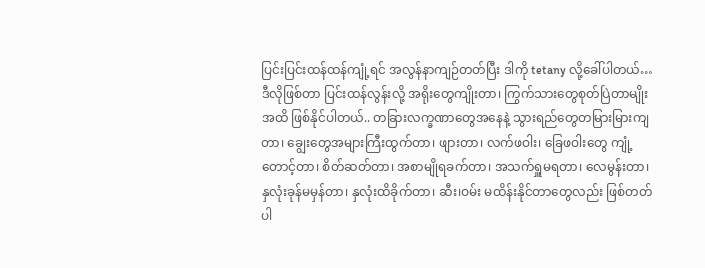ပြင်းပြင်းထန်ထန်ကျုံ့ရင် အလွန်နာကျဉ်တတ်ပြီး ဒါကို tetany လို့ခေါ်ပါတယ်… ဒီလိုဖြစ်တာ ပြင်းထန်လွန်းလို့ အရိုးတွေကျိုးတာ၊ ကြွက်သားတွေစုတ်ပြဲတာမျိုးအထိ ဖြစ်နိုင်ပါတယ်.. တခြားလက္ခဏာတွေအနေနဲ့ သွားရည်တွေတမြားမြားကျတာ၊ ချွေးတွေအများကြီးထွက်တာ၊ ဖျားတာ၊ လက်ဖဝါး၊ ခြေဖဝါးတွေ ကျုံ့တောင့်တာ၊ စိတ်ဆတ်တာ၊ အစာမျိုရခက်တာ၊ အသက်ရှူမရတာ၊ လေမွန်းတာ၊ နှလုံးခုန်မမှန်တာ၊ နှလုံးထိခိုက်တာ၊ ဆီး၊ဝမ်း မထိန်းနိုင်တာတွေလည်း ဖြစ်တတ်ပါ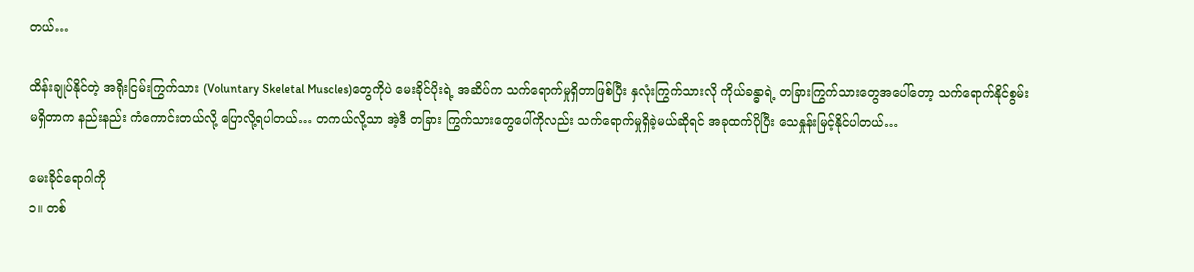တယ်…

ထိန်းချုပ်နိုင်တဲ့ အရိုးငြမ်းကြွက်သား (Voluntary Skeletal Muscles)တွေကိုပဲ မေးခိုင်ပိုးရဲ့ အဆိပ်က သက်ရောက်မှုရှိတာဖြစ်ပြီး နှလုံးကြွက်သားလို ကိုယ်ခန္ဓာရဲ့ တခြားကြွက်သားတွေအပေါ်တော့ သက်ရောက်နိုင်စွမ်းမရှိတာက နည်းနည်း ကံကောင်းတယ်လို့ ပြောလို့ရပါတယ်… တကယ်လို့သာ အဲ့ဒီ တခြား ကြွက်သားတွေပေါ်ကိုလည်း သက်ရောက်မှုရှိခဲ့မယ်ဆိုရင် အခုထက်ပိုပြီး သေနှုန်းမြင့်နိုင်ပါတယ်…

မေးခိုင်ရောဂါကို
၁။ တစ်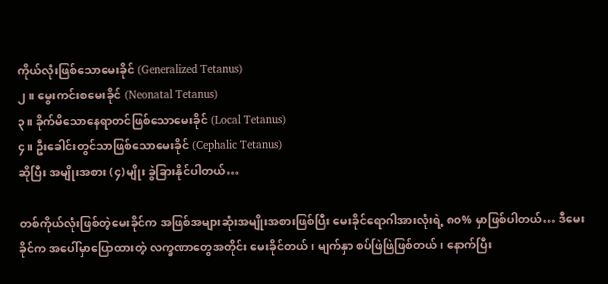ကိုယ်လုံးဖြစ်သောမေးခိုင် (Generalized Tetanus)
၂။ မွေးကင်းစမေးခိုင် (Neonatal Tetanus)
၃။ ခိုက်မိသောနေရာတင်ဖြစ်သောမေးခိုင် (Local Tetanus)
၄။ ဦးခေါင်းတွင်သာဖြစ်သောမေးခိုင် (Cephalic Tetanus)
ဆိုပြီး အမျိုးအစား (၄)မျိုး ခွဲခြားနိုင်ပါတယ်…

တစ်ကိုယ်လုံးဖြစ်တဲ့မေးခိုင်က အဖြစ်အများဆုံးအမျိုးအစားဖြစ်ပြီး မေးခိုင်ရောဂါအားလုံးရဲ့ ၈၀% မှာဖြစ်ပါတယ်… ဒီမေးခိုင်က အပေါ်မှာပြောထားတဲ့ လက္ခဏာတွေအတိုင်း မေးခိုင်တယ်၊ မျက်နှာ စပ်ဖြဲဖြဲဖြစ်တယ်၊ နောက်ပြီး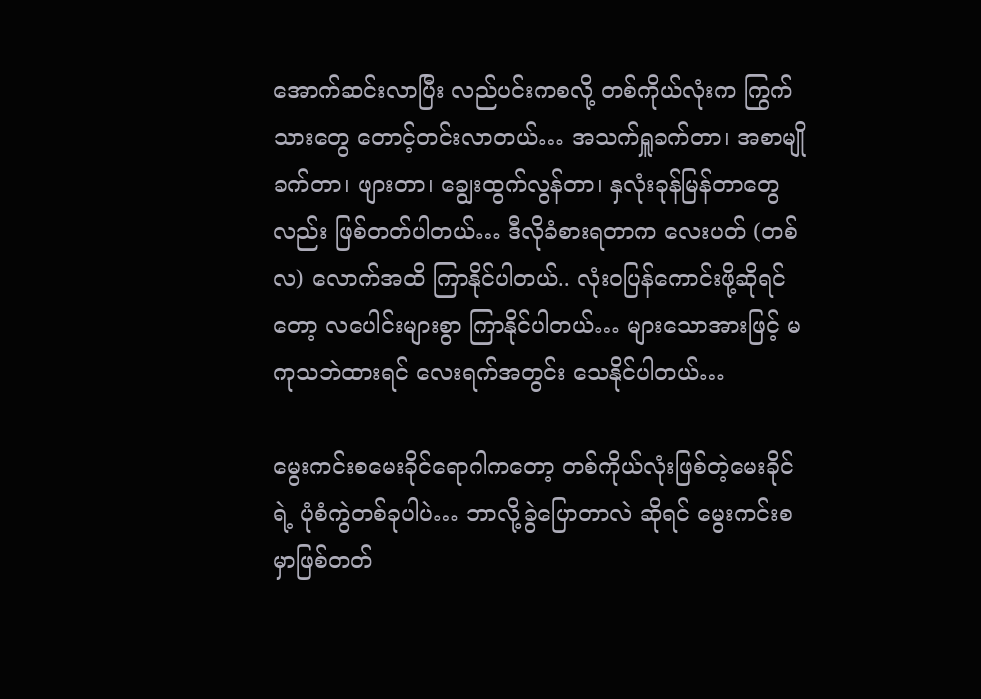အောက်ဆင်းလာပြီး လည်ပင်းကစလို့ တစ်ကိုယ်လုံးက ကြွက်သားတွေ တောင့်တင်းလာတယ်… အသက်ရှူခက်တာ၊ အစာမျိုခက်တာ၊ ဖျားတာ၊ ချွေးထွက်လွန်တာ၊ နှလုံးခုန်မြန်တာတွေလည်း ဖြစ်တတ်ပါတယ်… ဒီလိုခံစားရတာက လေးပတ် (တစ်လ) လောက်အထိ ကြာနိုင်ပါတယ်.. လုံးဝပြန်ကောင်းဖို့ဆိုရင်တော့ လပေါင်းများစွာ ကြာနိုင်ပါတယ်… များသောအားဖြင့် မကုသဘဲထားရင် လေးရက်အတွင်း သေနိုင်ပါတယ်…

မွေးကင်းစမေးခိုင်ရောဂါကတော့ တစ်ကိုယ်လုံးဖြစ်တဲ့မေးခိုင်ရဲ့ ပုံစံကွဲတစ်ခုပါပဲ… ဘာလို့ခွဲပြောတာလဲ ဆိုရင် မွေးကင်းစမှာဖြစ်တတ်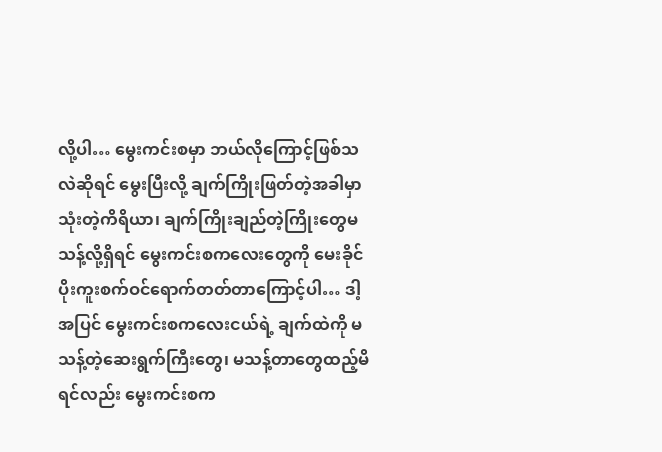လို့ပါ… မွေးကင်းစမှာ ဘယ်လိုကြောင့်ဖြစ်သလဲဆိုရင် မွေးပြီးလို့ ချက်ကြိုးဖြတ်တဲ့အခါမှာသုံးတဲ့ကိရိယာ၊ ချက်ကြိုးချည်တဲ့ကြိုးတွေမသန့်လို့ရှိရင် မွေးကင်းစကလေးတွေကို မေးခိုင်ပိုးကူးစက်ဝင်ရောက်တတ်တာကြောင့်ပါ… ဒါ့အပြင် မွေးကင်းစကလေးငယ်ရဲ့ ချက်ထဲကို မသန့်တဲ့ဆေးရွက်ကြီးတွေ၊ မသန့်တာတွေထည့်မိရင်လည်း မွေးကင်းစက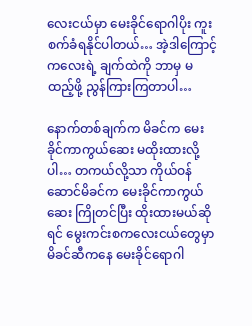လေးငယ်မှာ မေးခိုင်ရောဂါပိုး ကူးစက်ခံရနိုင်ပါတယ်… အဲ့ဒါကြောင့် ကလေးရဲ့ ချက်ထဲကို ဘာမှ မထည့်ဖို့ ညွန်ကြားကြတာပါ…

နောက်တစ်ချက်က မိခင်က မေးခိုင်ကာကွယ်ဆေး မထိုးထားလို့ပါ… တကယ်လို့သာ ကိုယ်ဝန်ဆောင်မိခင်က မေးခိုင်ကာကွယ်ဆေး ကြိုတင်ပြီး ထိုးထားမယ်ဆိုရင် မွေးကင်းစကလေးငယ်တွေမှာ မိခင်ဆီကနေ မေးခိုင်ရောဂါ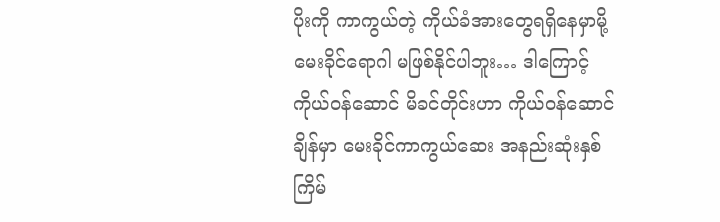ပိုးကို ကာကွယ်တဲ့ ကိုယ်ခံအားတွေရရှိနေမှာမို့ မေးခိုင်ရောဂါ မဖြစ်နိုင်ပါဘူး… ဒါကြောင့် ကိုယ်ဝန်ဆောင် မိခင်တိုင်းဟာ ကိုယ်ဝန်ဆောင်ချိန်မှာ မေးခိုင်ကာကွယ်ဆေး အနည်းဆုံးနှစ်ကြိမ်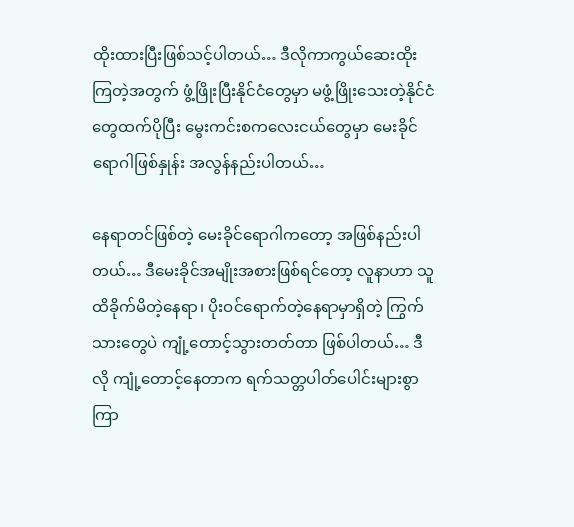ထိုးထားပြီးဖြစ်သင့်ပါတယ်… ဒီလိုကာကွယ်ဆေးထိုးကြတဲ့အတွက် ဖွံ့ဖြိုးပြီးနိုင်ငံတွေမှာ မဖွံ့ဖြိုးသေးတဲ့နိုင်ငံ တွေထက်ပိုပြီး မွေးကင်းစကလေးငယ်တွေမှာ မေးခိုင်ရောဂါဖြစ်နှုန်း အလွန်နည်းပါတယ်…

နေရာတင်ဖြစ်တဲ့ မေးခိုင်ရောဂါကတော့ အဖြစ်နည်းပါတယ်… ဒီမေးခိုင်အမျိုးအစားဖြစ်ရင်တော့ လူနာဟာ သူထိခိုက်မိတဲ့နေရာ၊ ပိုးဝင်ရောက်တဲ့နေရာမှာရှိတဲ့ ကြွက်သားတွေပဲ ကျုံ့တောင့်သွားတတ်တာ ဖြစ်ပါတယ်… ဒီလို ကျုံ့တောင့်နေတာက ရက်သတ္တပါတ်ပေါင်းများစွာကြာ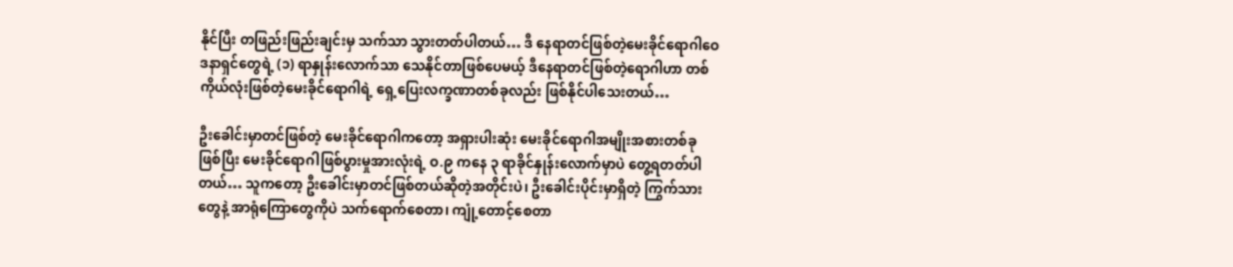နိုင်ပြီး တဖြည်းဖြည်းချင်းမှ သက်သာ သွားတတ်ပါတယ်… ဒီ နေရာတင်ဖြစ်တဲ့မေးခိုင်ရောဂါဝေဒနာရှင်တွေရဲ့ (၁) ရာနှုန်းလောက်သာ သေနိုင်တာဖြစ်ပေမယ့် ဒီနေရာတင်ဖြစ်တဲ့ရောဂါဟာ တစ်ကိုယ်လုံးဖြစ်တဲ့မေးခိုင်ရောဂါရဲ့ ရှေ့ပြေးလက္ခဏာတစ်ခုလည်း ဖြစ်နိုင်ပါသေးတယ်…

ဦးခေါင်းမှာတင်ဖြစ်တဲ့ မေးခိုင်ရောဂါကတော့ အရှားပါးဆုံး မေးခိုင်ရောဂါအမျိုးအစားတစ်ခုဖြစ်ပြီး မေးခိုင်ရောဂါဖြစ်ပွားမှုအားလုံးရဲ့ ဝ.၉ ကနေ ၃ ရာခိုင်နှုန်းလောက်မှာပဲ တွေ့ရတတ်ပါတယ်… သူကတော့ ဦးခေါင်းမှာတင်ဖြစ်တယ်ဆိုတဲ့အတိုင်းပဲ၊ ဦးခေါင်းပိုင်းမှာရှိတဲ့ ကြွက်သားတွေနဲ့ အာရုံကြောတွေကိုပဲ သက်ရောက်စေတာ၊ ကျုံ့တောင့်စေတာ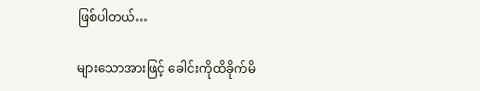ဖြစ်ပါတယ်…

များသောအားဖြင့် ခေါင်းကိုထိခိုက်မိ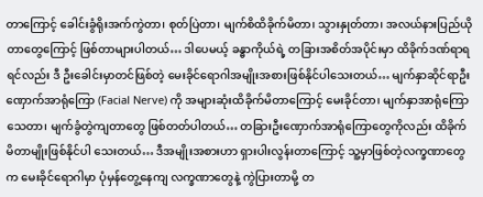တာကြောင့် ခေါင်းခွံရိုးအက်ကွဲတာ၊ စုတ်ပြဲတာ၊ မျက်စိထိခိုက်မိတာ၊ သွားနှုတ်တာ၊ အလယ်နားပြည်ယိုတာတွေကြောင့် ဖြစ်တာများပါတယ်… ဒါပေမယ့် ခန္ဓာကိုယ်ရဲ့ တခြားအစိတ်အပိုင်းမှာ ထိခိုက်ဒဏ်ရာရရင်လည်း ဒီ ဦးခေါင်းမှာတင်ဖြစ်တဲ့ မေးခိုင်ရောဂါအမျိုးအစားဖြစ်နိုင်ပါသေးတယ်… မျက်နှာဆိုင်ရာဦးဏှောက်အာရုံကြော (Facial Nerve) ကို အများဆုံးထိခိုက်မိတာကြောင့် မေးခိုင်တာ၊ မျက်နှာအာရုံကြောသေတာ၊ မျက်ခွံတွဲကျတာတွေ ဖြစ်တတ်ပါတယ်… တခြားဦးဏှောက်အာရုံကြောတွေကိုလည်း ထိခိုက်မိတာမျိုးဖြစ်နိုင်ပါ သေးတယ်… ဒီအမျိုးအစားဟာ ရှားပါးလွန်းတာကြောင့် သူ့မှာဖြစ်တဲ့လက္ခဏာတွေက မေးခိုင်ရောဂါမှာ ပုံမှန်တွေ့နေကျ လက္ခဏာတွေနဲ့ ကွဲပြားတာမို့ တ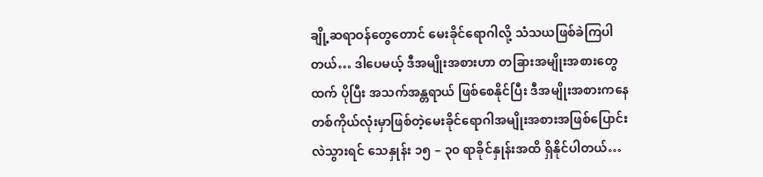ချို့ဆရာဝန်တွေတောင် မေးခိုင်ရောဂါလို့ သံသယဖြစ်ခဲကြပါတယ်… ဒါပေမယ့် ဒီအမျိုးအစားဟာ တခြားအမျိုးအစားတွေထက် ပိုပြီး အသက်အန္တရာယ် ဖြစ်စေနိုင်ပြီး ဒီအမျိုးအစားကနေ တစ်ကိုယ်လုံးမှာဖြစ်တဲ့မေးခိုင်ရောဂါအမျိုးအစားအဖြစ်ပြောင်းလဲသွားရင် သေနှုန်း ၁၅ – ၃၀ ရာခိုင်နှုန်းအထိ ရှိနိုင်ပါတယ်…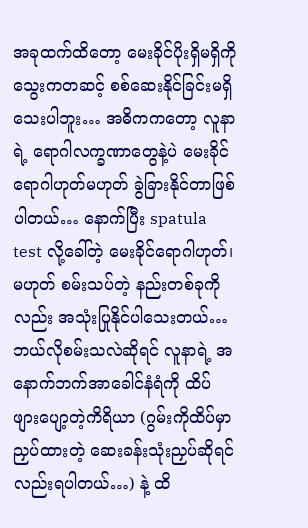အခုထက်ထိတော့ မေးခိုင်ပိုးရှိမရှိကို သွေးကတဆင့် စစ်ဆေးနိုင်ခြင်းမရှိသေးပါဘူး… အဓိကကတော့ လူနာရဲ့ ရောဂါလက္ခဏာတွေနဲ့ပဲ မေးခိုင်ရောဂါဟုတ်မဟုတ် ခွဲခြားနိုင်တာဖြစ်ပါတယ်… နောက်ပြီး spatula test လို့ခေါ်တဲ့ မေးခိုင်ရောဂါဟုတ်၊ မဟုတ် စမ်းသပ်တဲ့ နည်းတစ်ခုကိုလည်း အသုံးပြုနိုင်ပါသေးတယ်… ဘယ်လိုစမ်းသလဲဆိုရင် လူနာရဲ့ အနောက်ဘက်အာခေါင်နံရံကို ထိပ်ဖျားပျော့တဲ့ကိရိယာ (ဂွမ်းကိုထိပ်မှာ ညှပ်ထားတဲ့ ဆေးခန်းသုံးညှပ်ဆိုရင်လည်းရပါတယ်…) နဲ့ ထိ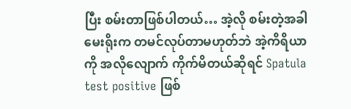ပြီး စမ်းတာဖြစ်ပါတယ်… အဲ့လို စမ်းတဲ့အခါ မေးရိုးက တမင်လုပ်တာမဟုတ်ဘဲ အဲ့ကိရိယာကို အလိုလျောက် ကိုက်မိတယ်ဆိုရင် Spatula test positive ဖြစ်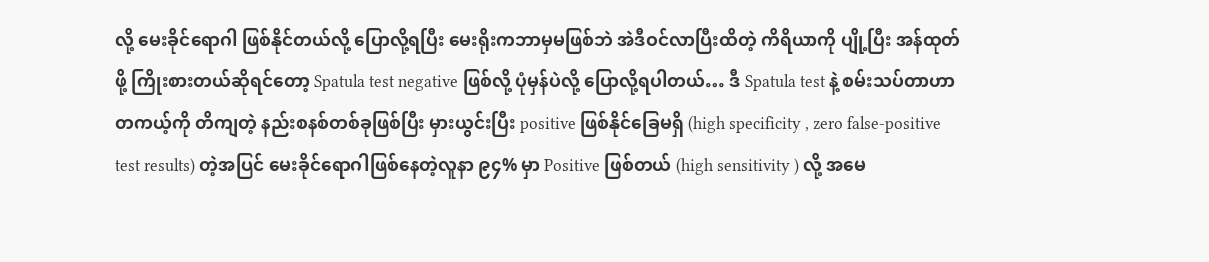လို့ မေးခိုင်ရောဂါ ဖြစ်နိုင်တယ်လို့ ပြောလို့ရပြီး မေးရိုးကဘာမှမဖြစ်ဘဲ အဲဒီဝင်လာပြီးထိတဲ့ ကိရိယာကို ပျို့ပြီး အန်ထုတ်ဖို့ ကြိုးစားတယ်ဆိုရင်တော့ Spatula test negative ဖြစ်လို့ ပုံမှန်ပဲလို့ ပြောလို့ရပါတယ်… ဒီ Spatula test နဲ့ စမ်းသပ်တာဟာ တကယ့်ကို တိကျတဲ့ နည်းစနစ်တစ်ခုဖြစ်ပြီး မှားယွင်းပြီး positive ဖြစ်နိုင်ခြေမရှိ (high specificity , zero false-positive test results) တဲ့အပြင် မေးခိုင်ရောဂါဖြစ်နေတဲ့လူနာ ၉၄% မှာ Positive ဖြစ်တယ် (high sensitivity ) လို့ အမေ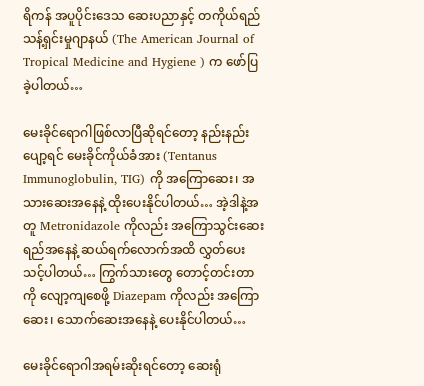ရိကန် အပူပိုင်းဒေသ ဆေးပညာနှင့် တကိုယ်ရည်သန့်ရှင်းမှုဂျာနယ် (The American Journal of Tropical Medicine and Hygiene ) က ဖော်ပြခဲ့ပါတယ်…

မေးခိုင်ရောဂါဖြစ်လာပြီဆိုရင်တော့ နည်းနည်းပျော့ရင် မေးခိုင်ကိုယ်ခံအား (Tentanus Immunoglobulin, TIG) ကို အကြောဆေး၊ အသားဆေးအနေနဲ့ ထိုးပေးနိုင်ပါတယ်… အဲ့ဒါနဲ့အတူ Metronidazole ကိုလည်း အကြောသွင်းဆေးရည်အနေနဲ့ ဆယ်ရက်လောက်အထိ လွှတ်ပေးသင့်ပါတယ်… ကြွက်သားတွေ တောင့်တင်းတာကို လျော့ကျစေဖို့ Diazepam ကိုလည်း အကြောဆေး၊ သောက်ဆေးအနေနဲ့ ပေးနိုင်ပါတယ်…

မေးခိုင်ရောဂါအရမ်းဆိုးရင်တော့ ဆေးရုံ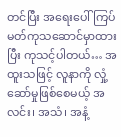တင်ပြီး အရေးပေါ် ကြပ်မတ်ကုသဆောင်မှာထားပြီး ကုသင့်ပါတယ်… အထူးသဖြင့် လူနာကို လှုံ့ဆော်မှုဖြစ်စေမယ့် အလင်း၊ အသံ၊ အနံ့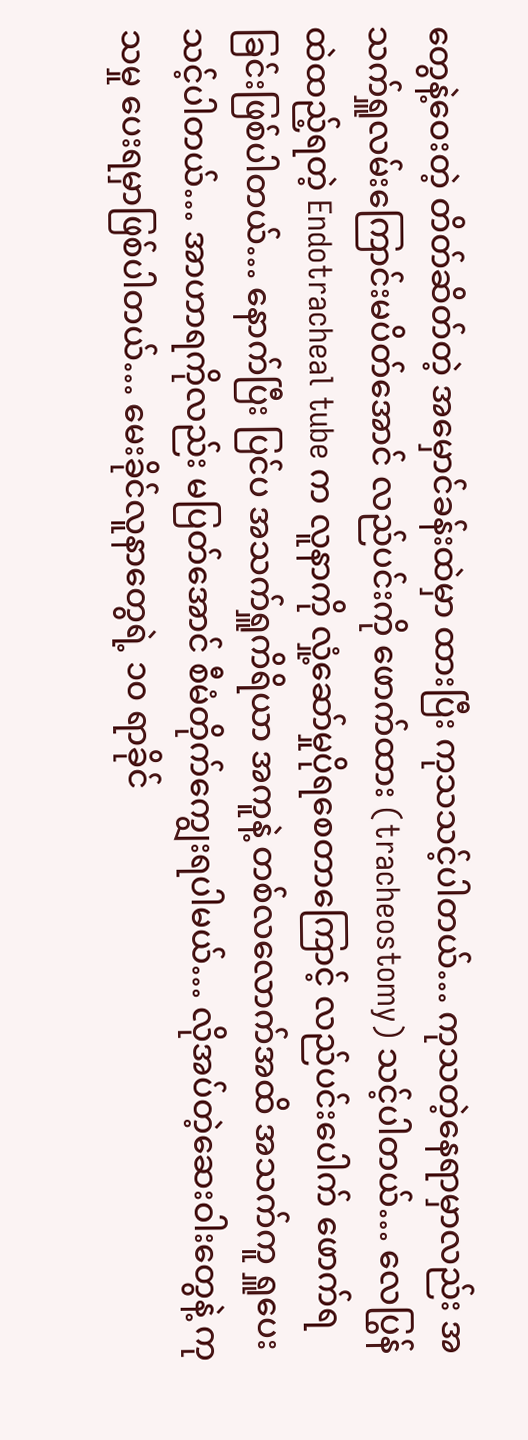တွေနဲ့ဝေးတဲ့ တိတ်ဆိတ်တဲ့ အမှောင်ခန်းထဲမှာ ထားပြီး ကုသသင့်ပါတယ်… ကုသတဲ့နေရာမှာလည်း အသက်ရှူလမ်းကြောင်းမပိတ်အောင် လည်ပင်းကို ဖောက်ထား (tracheostomy) သင့်ပါတယ်… လေပြွန်ထဲထည့်ရတဲ့ Endotracheal tube က လူနာကို လှုံ့ဆော်မှုပိုရစေတာကြောင့် လည်ပင်းပေါက် ဖောက်ရခြင်းဖြစ်ပါတယ်… နောက်ပြီး ပြင်ပ အသက်ရှူကိရိယာ အကူနဲ့ တစ်လလောက်အထိ အသက်ကူ ရှူပေးသင့်ပါတယ်… အာဟာရကိုလည်း မပြတ်အောင် စီမံတိုက်ကျွေးရပါမယ်… လိုအပ်တဲ့ဆေးဝါးတွေနဲ့ ကုသမှု ပေးရမှာဖြစ်ပါတယ်… မေးခိုင်လူနာတွေရဲ့ ၁၀ ရာခိုင်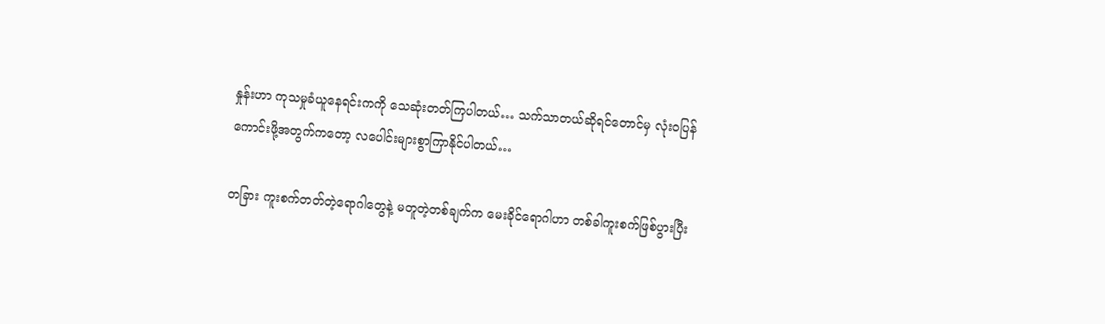နှုန်းဟာ ကုသမှုခံယူနေရင်းကကို သေဆုံးတတ်ကြပါတယ်… သက်သာတယ်ဆိုရင်တောင်မှ လုံးဝပြန်ကောင်းဖို့အတွက်ကတော့ လပေါင်းများစွာကြာနိုင်ပါတယ်…

တခြား ကူးစက်တတ်တဲ့ရောဂါတွေနဲ့ မတူတဲ့တစ်ချက်က မေးခိုင်ရောဂါဟာ တစ်ခါကူးစက်ဖြစ်ပွားပြီး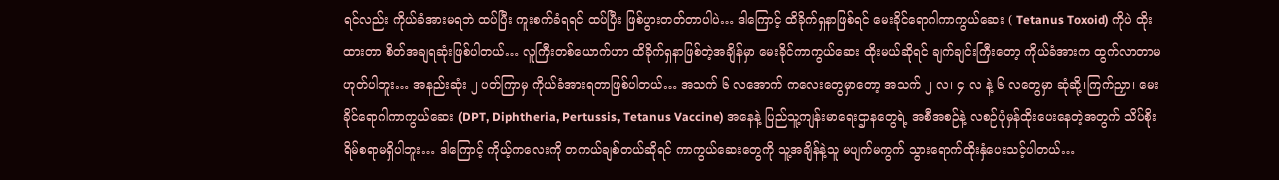ရင်လည်း ကိုယ်ခံအားမရဘဲ ထပ်ပြီး ကူးစက်ခံရရင် ထပ်ပြီး ဖြစ်ပွားတတ်တာပါပဲ… ဒါကြောင့် ထိခိုက်ရှနာဖြစ်ရင် မေးခိုင်ရောဂါကာကွယ်ဆေး ( Tetanus Toxoid) ကိုပဲ ထိုးထားတာ စိတ်အချရဆုံးဖြစ်ပါတယ်… လူကြီးတစ်ယောက်ဟာ ထိခိုက်ရှနာဖြစ်တဲ့အချိန်မှာ မေးခိုင်ကာကွယ်ဆေး ထိုးမယ်ဆိုရင် ချက်ချင်းကြီးတော့ ကိုယ်ခံအားက ထွက်လာတာမဟုတ်ပါဘူး… အနည်းဆုံး ၂ ပတ်ကြာမှ ကိုယ်ခံအားရတာဖြစ်ပါတယ်… အသက် ၆ လအောက် ကလေးတွေမှာတော့ အသက် ၂ လ၊ ၄ လ နဲ့ ၆ လတွေမှာ ဆုံဆို့၊ကြက်ညှာ၊ မေးခိုင်ရောဂါကာကွယ်ဆေး (DPT, Diphtheria, Pertussis, Tetanus Vaccine) အနေနဲ့ ပြည်သူ့ကျန်းမာရေးဌာနတွေရဲ့ အစီအစဉ်နဲ့ လစဉ်ပုံမှန်ထိုးပေးနေတဲ့အတွက် သိပ်စိုးရိမ်စရာမရှိပါဘူး… ဒါကြောင့် ကိုယ့်ကလေးကို တကယ်ချစ်တယ်ဆိုရင် ကာကွယ်ဆေးတွေကို သူ့အချိန်နဲ့သူ မပျက်မကွက် သွားရောက်ထိုးနှံပေးသင့်ပါတယ်…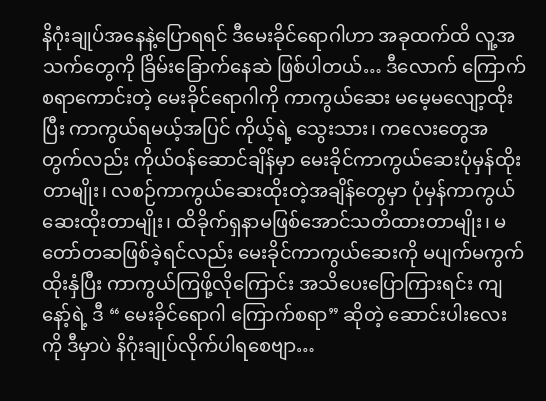နိဂုံးချုပ်အနေနဲ့ပြောရရင် ဒီမေးခိုင်ရောဂါဟာ အခုထက်ထိ လူ့အသက်တွေကို ခြိမ်းခြောက်နေဆဲ ဖြစ်ပါတယ်… ဒီလောက် ကြောက်စရာကောင်းတဲ့ မေးခိုင်ရောဂါကို ကာကွယ်ဆေး မမေ့မလျော့ထိုးပြီး ကာကွယ်ရမယ့်အပြင် ကိုယ့်ရဲ့ သွေးသား၊ ကလေးတွေအတွက်လည်း ကိုယ်ဝန်ဆောင်ချိန်မှာ မေးခိုင်ကာကွယ်ဆေးပုံမှန်ထိုးတာမျိုး၊ လစဉ်ကာကွယ်ဆေးထိုးတဲ့အချိန်တွေမှာ ပုံမှန်ကာကွယ်ဆေးထိုးတာမျိုး၊ ထိခိုက်ရှနာမဖြစ်အောင်သတိထားတာမျိုး၊ မတော်တဆဖြစ်ခဲ့ရင်လည်း မေးခိုင်ကာကွယ်ဆေးကို မပျက်မကွက် ထိုးနှံပြီး ကာကွယ်ကြဖို့လိုကြောင်း အသိပေးပြောကြားရင်း ကျနော့်ရဲ့ ဒီ “ မေးခိုင်ရောဂါ ကြောက်စရာ” ဆိုတဲ့ ဆောင်းပါးလေးကို ဒီမှာပဲ နိဂုံးချုပ်လိုက်ပါရစေဗျာ…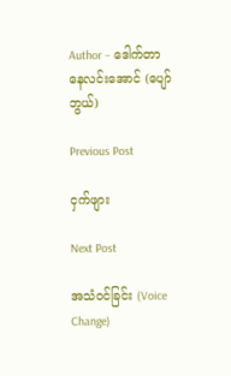Author – ဒေါက်တာနေလင်းအောင် (ပျော်ဘွယ်)

Previous Post

ငှက်ဖျား

Next Post

အသံဝင်ခြင်း (Voice Change)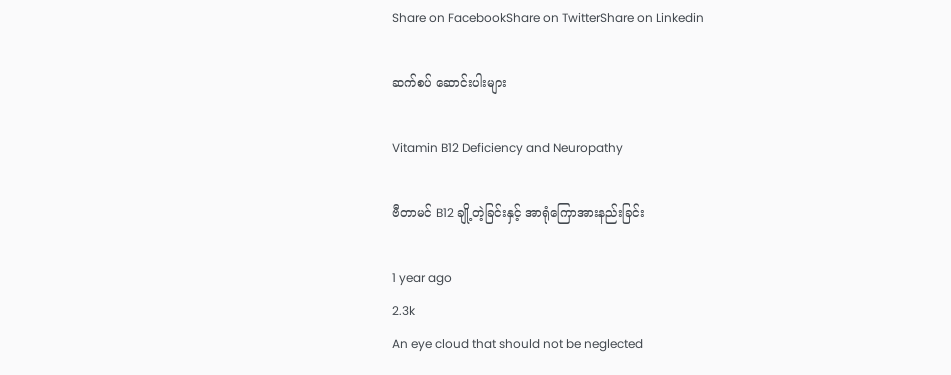Share on FacebookShare on TwitterShare on Linkedin

ဆက်စပ် ဆောင်းပါးများ

Vitamin B12 Deficiency and Neuropathy

ဗီတာမင် B12 ချို့တဲ့ခြင်းနှင့် အာရုံကြောအားနည်းခြင်း

1 year ago
2.3k
An eye cloud that should not be neglected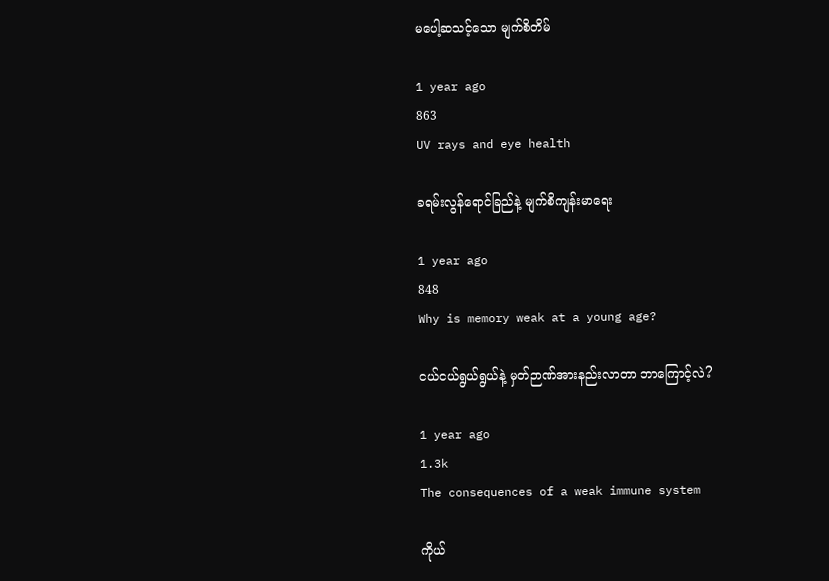မပေါ့ဆသင့်သော မျက်စိတိမ်

1 year ago
863
UV rays and eye health

ခရမ်းလွန်ရောင်ခြည်နဲ့ မျက်စိကျန်းမာရေး

1 year ago
848
Why is memory weak at a young age?

ငယ်ငယ်ရွယ်ရွယ်နဲ့ မှတ်ဉာဏ်အားနည်းလာတာ ဘာကြောင့်လဲ?

1 year ago
1.3k
The consequences of a weak immune system

ကိုယ်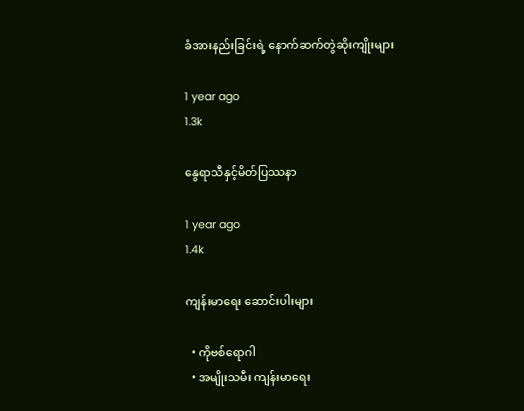ခံအားနည်းခြင်းရဲ့ နောက်ဆက်တွဲဆိုးကျိုးများ

1 year ago
1.3k

နွေရာသီနှင့်မိတ်ပြဿနာ

1 year ago
1.4k

ကျန်းမာရေး ဆောင်းပါးများ

  • ကိုဗစ်ရောဂါ
  • အမျိုးသမီး ကျန်းမာရေး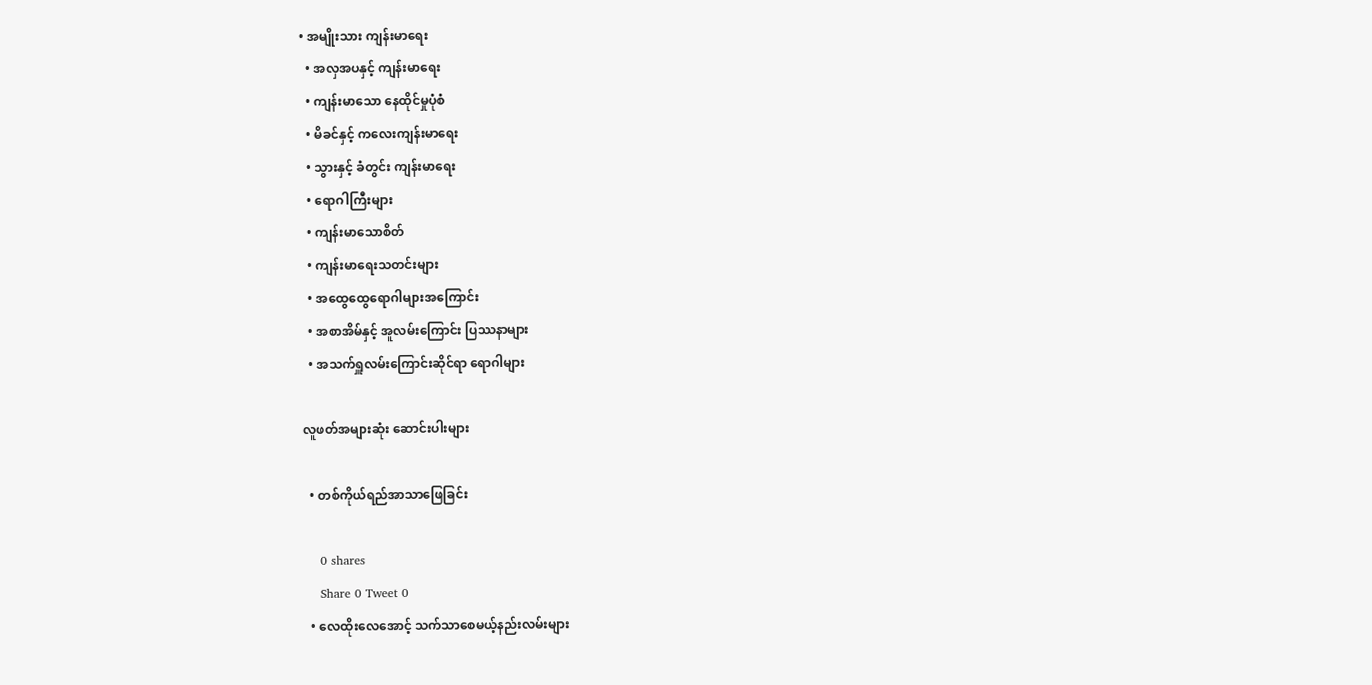• အမျိုးသား ကျန်းမာရေး
  • အလှအပနှင့် ကျန်းမာရေး
  • ကျန်းမာသော နေထိုင်မှုပုံစံ
  • မိခင်နှင့် ကလေးကျန်းမာရေး
  • သွားနှင့် ခံတွင်း ကျန်းမာရေး
  • ရောဂါကြီးများ
  • ကျန်းမာသောစိတ်
  • ကျန်းမာရေးသတင်းများ
  • အထွေထွေရောဂါများအကြောင်း
  • အစာအိမ်နှင့် အူလမ်းကြောင်း ပြဿနာများ
  • အသက်ရှူလမ်းကြောင်းဆိုင်ရာ ရောဂါများ

လူဖတ်အများဆုံး ဆောင်းပါးများ

  • တစ်ကိုယ်ရည်အာသာဖြေခြင်း

    0 shares
    Share 0 Tweet 0
  • လေထိုးလေအောင့် သက်သာစေမယ့်နည်းလမ်းများ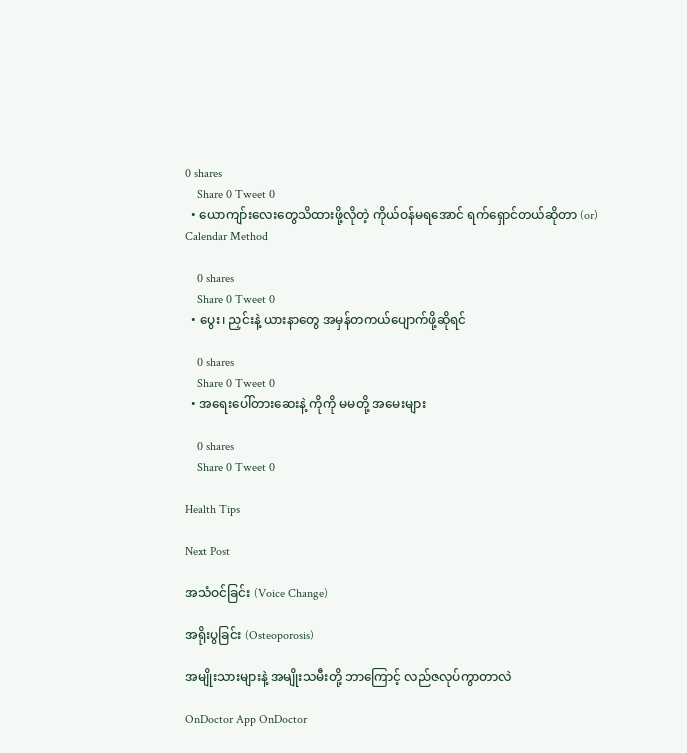0 shares
    Share 0 Tweet 0
  • ယောကျာ်းလေးတွေသိထားဖို့လိုတဲ့ ကိုယ်ဝန်မရအောင် ရက်ရှောင်တယ်ဆိုတာ (or) Calendar Method

    0 shares
    Share 0 Tweet 0
  • ပွေး၊ ညှင်းနဲ့ ယားနာတွေ အမှန်တကယ်ပျောက်ဖို့ဆိုရင်

    0 shares
    Share 0 Tweet 0
  • အရေးပေါ်တားဆေးနဲ့ ကိုကို မမတို့ အမေးများ

    0 shares
    Share 0 Tweet 0

Health Tips

Next Post

အသံဝင်ခြင်း (Voice Change)

အရိုးပွခြင်း (Osteoporosis)

အမျိုးသားများနဲ့ အမျိုးသမီးတို့ ဘာကြောင့် လည်ဇလုပ်ကွာတာလဲ

OnDoctor App OnDoctor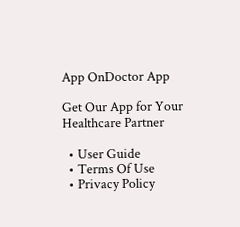App OnDoctor App

Get Our App for Your Healthcare Partner

  • User Guide
  • Terms Of Use
  • Privacy Policy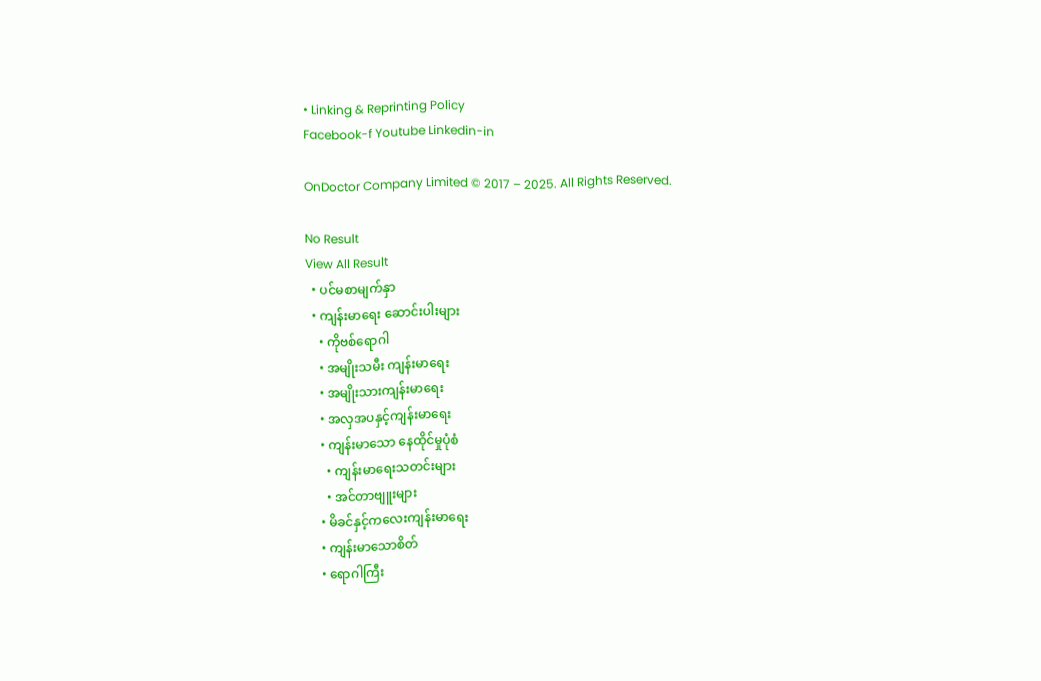• Linking & Reprinting Policy
Facebook-f Youtube Linkedin-in

OnDoctor Company Limited © 2017 – 2025. All Rights Reserved.

No Result
View All Result
  • ပင်မစာမျက်နှာ
  • ကျန်းမာရေး ဆောင်းပါးများ
    • ကိုဗစ်ရောဂါ
    • အမျိုးသမီး ကျန်းမာရေး
    • အမျိုးသားကျန်းမာရေး
    • အလှအပနှင့်ကျန်းမာရေး
    • ကျန်းမာသော နေထိုင်မှုပုံစံ
      • ကျန်းမာရေးသတင်းများ
      • အင်တာဗျူးများ
    • မိခင်နှင့်ကလေးကျန်းမာရေး
    • ကျန်းမာသောစိတ်
    • ရောဂါကြီး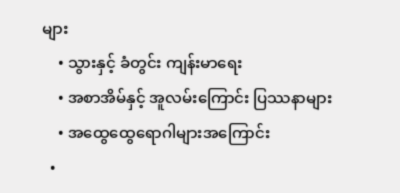များ
    • သွားနှင့် ခံတွင်း ကျန်းမာရေး
    • အစာအိမ်နှင့် အူလမ်းကြောင်း ပြဿနာများ
    • အထွေထွေရောဂါများအကြောင်း
  •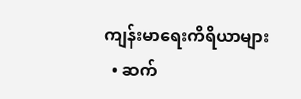ကျန်းမာရေးကိရိယာများ
  • ဆက်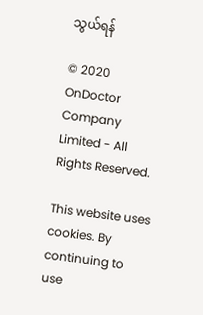သွယ်ရန်

© 2020 OnDoctor Company Limited - All Rights Reserved.

This website uses cookies. By continuing to use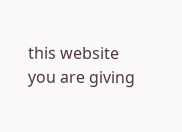this website you are giving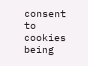consent to cookies being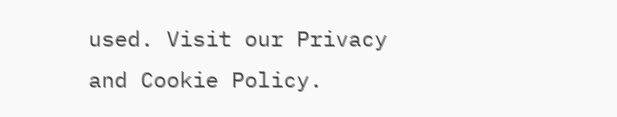used. Visit our Privacy and Cookie Policy.